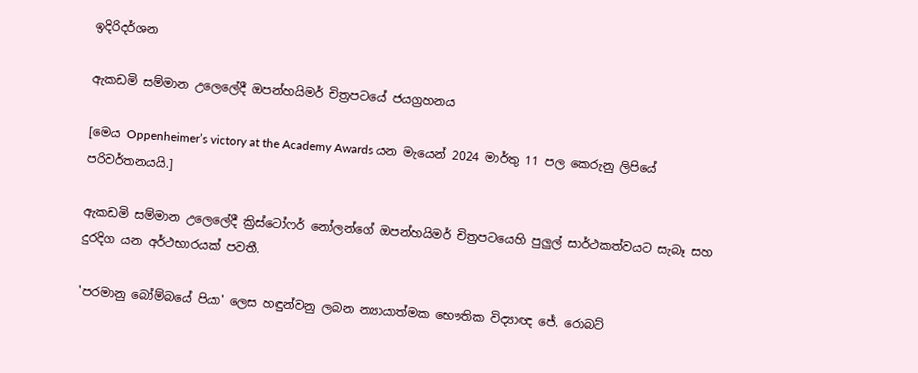ඉදිරිදර්ශන

ඇකඩමි සම්මාන උලෙලේදී ඔපන්හයිමර් චිත්‍රපටයේ ජයග්‍රහනය

[මෙය Oppenheimer’s victory at the Academy Awards යන මැයෙන් 2024 මාර්තු 11 පල කෙරුනු ලිපියේ පරිවර්තනයයි.]

ඇකඩමි සම්මාන උලෙලේදී ක්‍රිස්ටෝෆර් නෝලන්ගේ ඔපන්හයිමර් චිත්‍රපටයෙහි පුලුල් සාර්ථකත්වයට සැබෑ සහ දුරදිග යන අර්ථභාරයක් පවතී.

'පරමානු බෝම්බයේ පියා' ලෙස හඳුන්වනු ලබන න්‍යායාත්මක භෞතික විද්‍යාඥ ජේ. රොබට්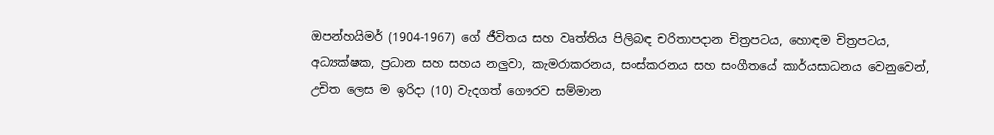ඔපන්හයිමර් (1904-1967) ගේ ජීවිතය සහ වෘත්තිය පිලිබඳ චරිතාපදාන චිත්‍රපටය, හොඳම චිත්‍රපටය, අධ්‍යක්ෂක, ප්‍රධාන සහ සහය නලුවා, කැමරාකරනය, සංස්කරනය සහ සංගීතයේ කාර්යසාධනය වෙනුවෙන්, උචිත ලෙස ම ඉරිදා (10) වැදගත් ගෞරව සම්මාන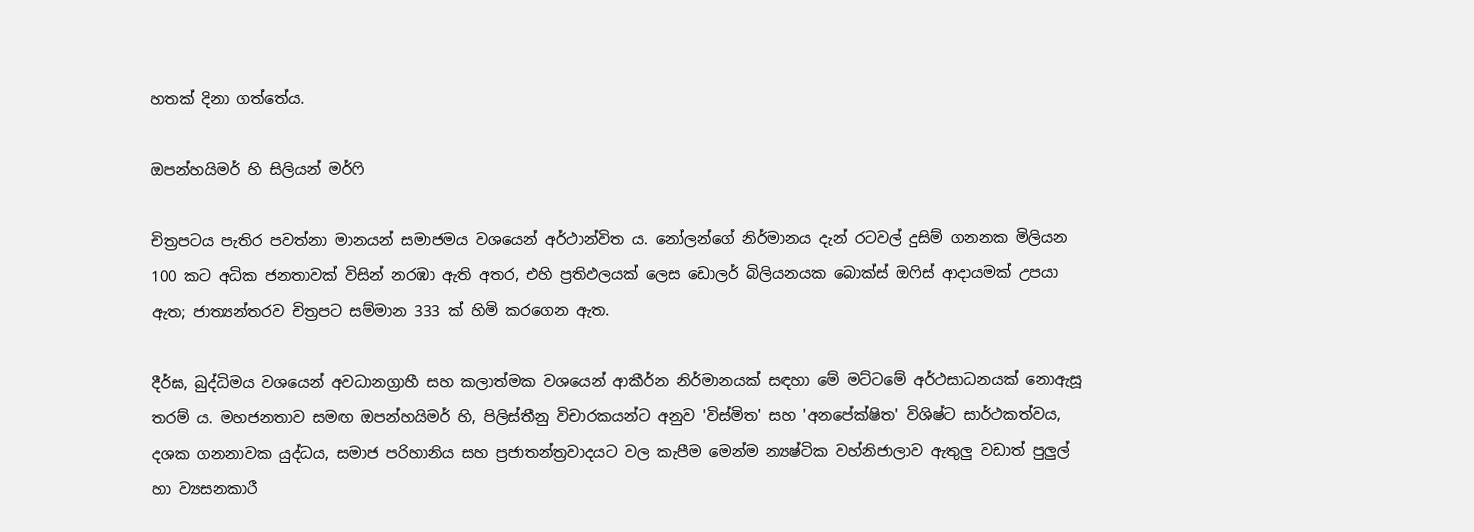හතක් දිනා ගත්තේය.

ඔපන්හයිමර් හි සිලියන් මර්ෆි

චිත්‍රපටය පැතිර පවත්නා මානයන් සමාජමය වශයෙන් අර්ථාන්විත ය. නෝලන්ගේ නිර්මානය දැන් රටවල් දුසිම් ගනනක මිලියන 100 කට අධික ජනතාවක් විසින් නරඹා ඇති අතර, එහි ප්‍රතිඵලයක් ලෙස ඩොලර් බිලියනයක බොක්ස් ඔෆිස් ආදායමක් උපයා ඇත; ජාත්‍යන්තරව චිත්‍රපට සම්මාන 333 ක් හිමි කරගෙන ඇත.

දීර්ඝ, බුද්ධිමය වශයෙන් අවධානග්‍රාහී සහ කලාත්මක වශයෙන් ආකීර්න නිර්මානයක් සඳහා මේ මට්ටමේ අර්ථසාධනයක් නොඇසූ තරම් ය. මහජනතාව සමඟ ඔපන්හයිමර් හි, පිලිස්තීනු විචාරකයන්ට අනුව 'විස්මිත' සහ 'අනපේක්ෂිත' විශිෂ්ට සාර්ථකත්වය, දශක ගනනාවක යුද්ධය, සමාජ පරිහානිය සහ ප්‍රජාතන්ත්‍රවාදයට වල කැපීම මෙන්ම න්‍යෂ්ටික වහ්නිජාලාව ඇතුලු වඩාත් පුලුල් හා ව්‍යසනකාරී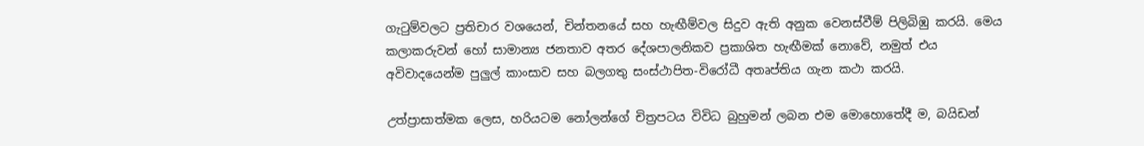ගැටුම්වලට ප්‍රතිචාර වශයෙන්, චින්තනයේ සහ හැඟීම්වල සිදුව ඇති අනුක වෙනස්වීම් පිලිබිඹු කරයි. මෙය කලාකරුවන් හෝ සාමාන්‍ය ජනතාව අතර දේශපාලනිකව ප්‍රකාශිත හැඟීමක් නොවේ, නමුත් එය අවිවාදයෙන්ම පුලුල් කාංසාව සහ බලගතු සංස්ථාපිත-විරෝධී අතෘප්තිය ගැන කථා කරයි.

උත්ප්‍රාසාත්මක ලෙස, හරියටම නෝලන්ගේ චිත්‍රපටය විවිධ බුහුමන් ලබන එම මොහොතේදී ම, බයිඩන්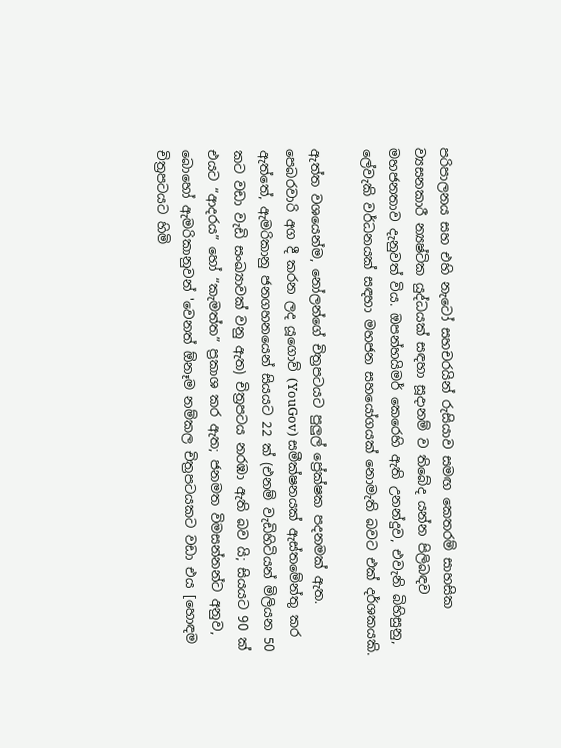පරිපාලනය සහ එහි නැටෝ සහචරයින් රුසියාව සමඟ කෙතරම් සාහසික ව්‍යසනකාරී න්‍යෂ්ටික යුද්ධයක් සඳහා සූදානම් ව තිබේද යන්න පිලිබඳව මහජනතාව දැනුවත් විය. ඔපන්හයිමර් කෙරෙහි ඇති උනන්දුව, එවැනි බිහිසුනු, ලේවැකි වර්ධනයක් සඳහා මහජන සහයෝගයක් නොමැති බවට එක් දර්ශකයකි.

ඇත්ත වශයෙන්ම, නෝලන්ගේ චිත්‍රපටයට පුලුල් ප්‍රේක්ෂක පදනමක් ඇත. පෙබරවාරි අග දී කරන ලද යූගොව් (YouGov) සමීක්ෂනයක් ඇස්තමේන්තු කර ඇත්තේ, ඇමරිකානු ජනගහනයෙන් සියයට 22 ක් (එනම් වැඩිහිටියන් මිලියන 50 කට වඩා වැඩි සංඛ්‍යාවක් වනු ඇත) චිත්‍රපටය නරඹා ඇති බව යි; සියයට 90 ක් එයට “ආදරය” හෝ “කැමත්ත” ප්‍රකාශ කර ඇත; ජනමත විමසන්නන්ට අනුව, බොහෝ ඇමරිකානුවන් 'වෙනත් ඕනෑම නම්කල චිත්‍රපටයකට වඩා එය [හොඳම චිත්‍රපටයට හිමි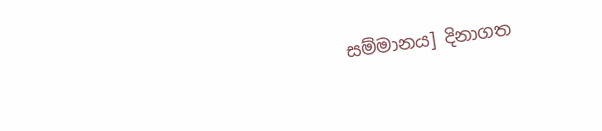සම්මානය] දිනාගත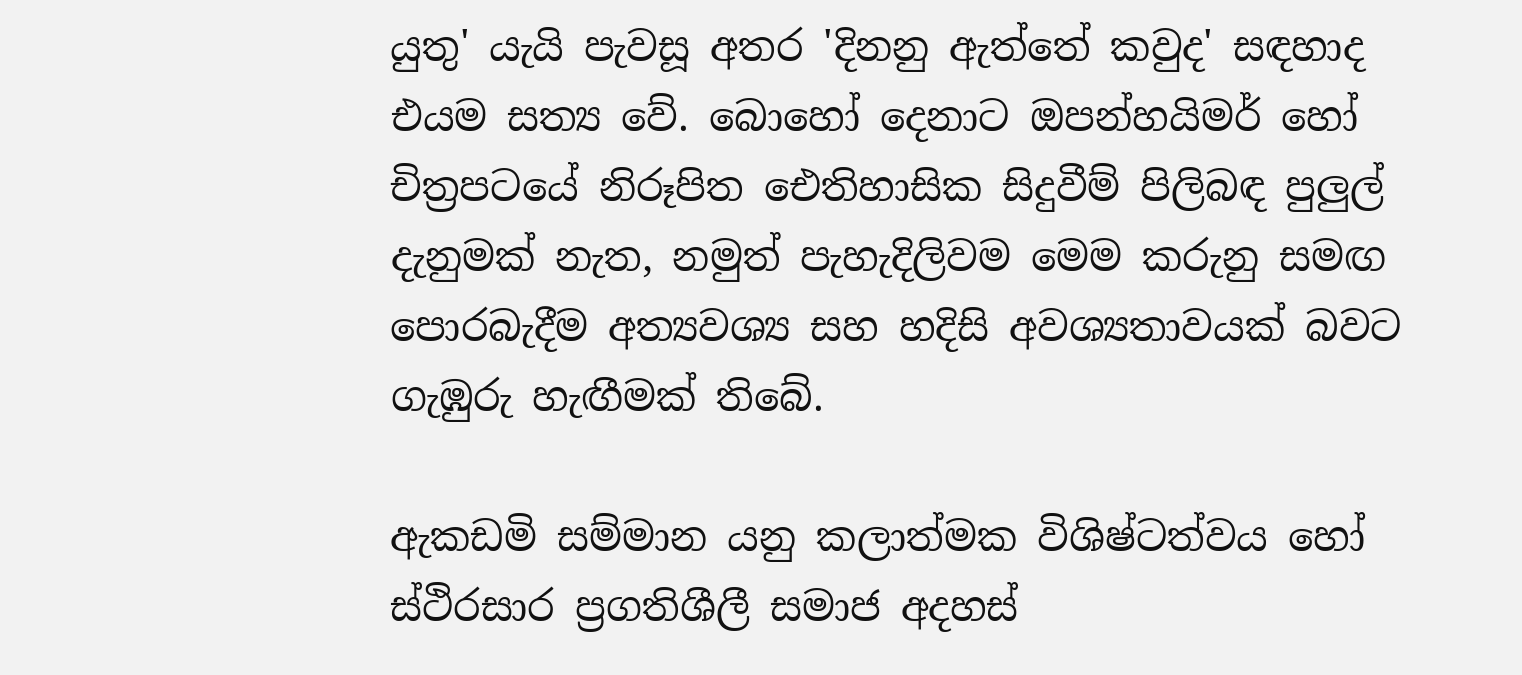යුතු' යැයි පැවසූ අතර 'දිනනු ඇත්තේ කවුද' සඳහාද එයම සත්‍ය වේ. බොහෝ දෙනාට ඔපන්හයිමර් හෝ චිත්‍රපටයේ නිරූපිත ඓතිහාසික සිදුවීම් පිලිබඳ පුලුල් දැනුමක් නැත, නමුත් පැහැදිලිවම මෙම කරුනු සමඟ පොරබැදීම අත්‍යවශ්‍ය සහ හදිසි අවශ්‍යතාවයක් බවට ගැඹුරු හැඟීමක් තිබේ.

ඇකඩමි සම්මාන යනු කලාත්මක විශිෂ්ටත්වය හෝ ස්ථිරසාර ප්‍රගතිශීලී සමාජ අදහස්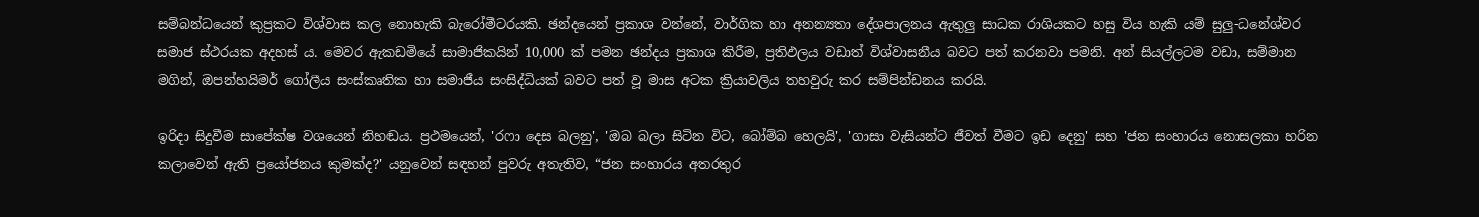සම්බන්ධයෙන් කුප්‍රකට විශ්වාස කල නොහැකි බැරෝමීටරයකි. ඡන්දයෙන් ප්‍රකාශ වන්නේ, වාර්ගික හා අනන්‍යතා දේශපාලනය ඇතුලු සාධක රාශියකට හසු විය හැකි යම් සුලු-ධනේශ්වර සමාජ ස්ථරයක අදහස් ය. මෙවර ඇකඩමියේ සාමාජිකයින් 10,000 ක් පමන ඡන්දය ප්‍රකාශ කිරීම, ප්‍රතිඵලය වඩාත් විශ්වාසනීය බවට පත් කරනවා පමනි. අන් සියල්ලටම වඩා, සම්මාන මගින්, ඔපන්හයිමර් ගෝලීය සංස්කෘතික හා සමාජීය සංසිද්ධියක් බවට පත් වූ මාස අටක ක්‍රියාවලිය තහවුරු කර සම්පින්ඩනය කරයි.

ඉරිදා සිදුවීම සාපේක්ෂ වශයෙන් නිහඬය. ප්‍රථමයෙන්, 'රෆා දෙස බලනු', 'ඔබ බලා සිටින විට, බෝම්බ හෙලයි', 'ගාසා වැසියන්ට ජීවත් වීමට ඉඩ දෙනු' සහ 'ජන සංහාරය නොසලකා හරින කලාවෙන් ඇති ප්‍රයෝජනය කුමක්ද?' යනුවෙන් සඳහන් පුවරු අතැතිව, “ජන සංහාරය අතරතුර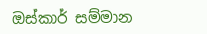ඔස්කාර් සම්මාන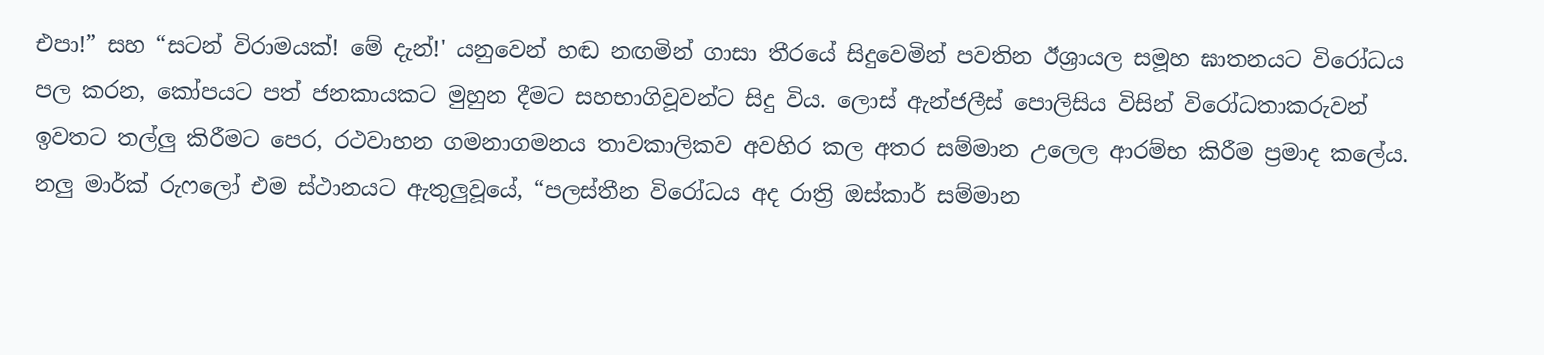එපා!” සහ “සටන් විරාමයක්! මේ දැන්!' යනුවෙන් හඬ නඟමින් ගාසා තීරයේ සිදුවෙමින් පවතින ඊශ්‍රායල සමූහ ඝාතනයට විරෝධය පල කරන, කෝපයට පත් ජනකායකට මුහුන දීමට සහභාගිවූවන්ට සිදු විය. ලොස් ඇන්ජලීස් පොලිසිය විසින් විරෝධතාකරුවන් ඉවතට තල්ලු කිරීමට පෙර, රථවාහන ගමනාගමනය තාවකාලිකව අවහිර කල අතර සම්මාන උලෙල ආරම්භ කිරීම ප්‍රමාද කලේය. නලු මාර්ක් රුෆලෝ එම ස්ථානයට ඇතුලුවූයේ, “පලස්තීන විරෝධය අද රාත්‍රි ඔස්කාර් සම්මාන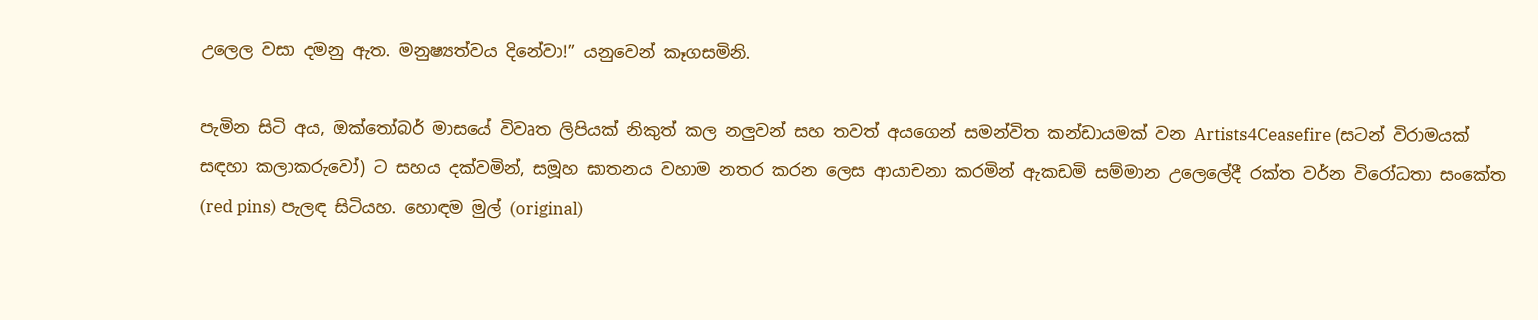උලෙල වසා දමනු ඇත. මනුෂ්‍යත්වය දිනේවා!” යනුවෙන් කෑගසමිනි.

පැමින සිටි අය, ඔක්තෝබර් මාසයේ විවෘත ලිපියක් නිකුත් කල නලුවන් සහ තවත් අයගෙන් සමන්විත කන්ඩායමක් වන Artists4Ceasefire (සටන් විරාමයක් සඳහා කලාකරුවෝ) ට සහය දක්වමින්, සමූහ ඝාතනය වහාම නතර කරන ලෙස ආයාචනා කරමින් ඇකඩමි සම්මාන උලෙලේදී රක්ත වර්න විරෝධතා සංකේත (red pins) පැලඳ සිටියහ. හොඳම මුල් (original)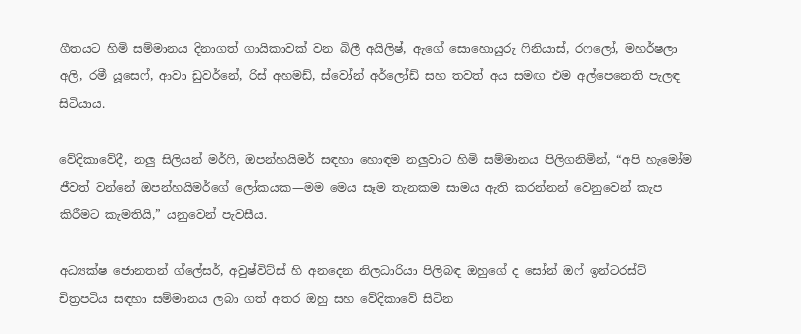ගීතයට හිමි සම්මානය දිනාගත් ගායිකාවක් වන බිලී අයිලිෂ්, ඇගේ සොහොයුරු ෆිනියාස්, රෆලෝ, මහර්ෂලා අලි, රමී යූසෙෆ්, ආවා ඩුවර්නේ, රිස් අහමඩ්, ස්වෝන් අර්ලෝඩ් සහ තවත් අය සමඟ එම අල්පෙනෙති පැලඳ සිටියාය.

වේදිකාවේදී, නලු සිලියන් මර්ෆි, ඔපන්හයිමර් සඳහා හොඳම නලුවාට හිමි සම්මානය පිලිගනිමින්, “අපි හැමෝම ජීවත් වන්නේ ඔපන්හයිමර්ගේ ලෝකයක—මම මෙය සෑම තැනකම සාමය ඇති කරන්නන් වෙනුවෙන් කැප කිරීමට කැමතියි,” යනුවෙන් පැවසීය.

අධ්‍යක්ෂ ජොනතන් ග්ලේසර්, අවුෂ්විට්ස් හි අනදෙන නිලධාරියා පිලිබඳ ඔහුගේ ද සෝන් ඔෆ් ඉන්ටරස්ට් චිත්‍රපටිය සඳහා සම්මානය ලබා ගත් අතර ඔහු සහ වේදිකාවේ සිටින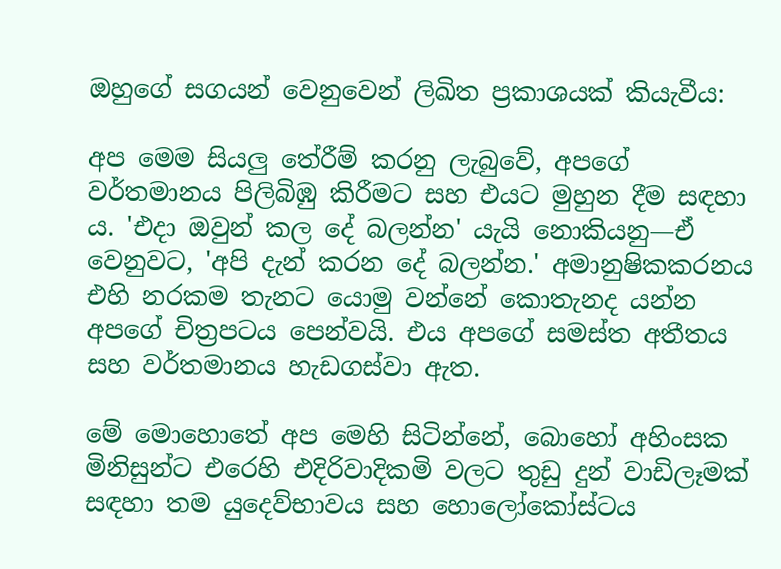ඔහුගේ සගයන් වෙනුවෙන් ලිඛිත ප්‍රකාශයක් කියැවීය:

අප මෙම සියලු තේරීම් කරනු ලැබුවේ, අපගේ වර්තමානය පිලිබිඹු කිරීමට සහ එයට මුහුන දීම සඳහා ය. 'එදා ඔවුන් කල දේ බලන්න' යැයි නොකියනු—ඒ වෙනුවට, 'අපි දැන් කරන දේ බලන්න.' අමානුෂිකකරනය එහි නරකම තැනට ‌යොමු වන්නේ කොතැනද යන්න අපගේ චිත්‍රපටය පෙන්වයි. එය අපගේ සමස්ත අතීතය සහ වර්තමානය හැඩගස්වා ඇත.

මේ මොහොතේ අප මෙහි සිටින්නේ, බොහෝ අහිංසක මිනිසුන්ට එරෙහි එදිරිවාදිකමි වලට තුඩු දුන් වාඩිලෑමක් සඳහා තම යුදෙව්භාවය සහ හොලෝකෝස්ටය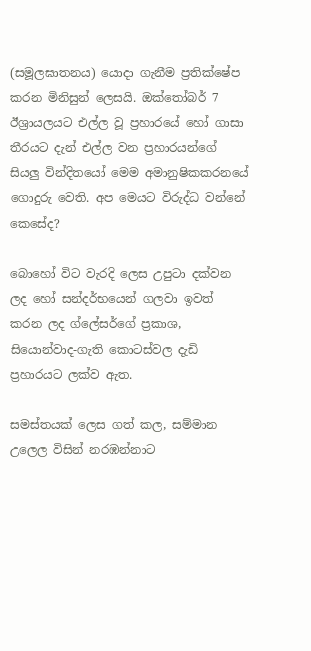(සමූලඝාතනය) යොදා ගැනීම ප්‍රතික්ෂේප කරන මිනිසුන් ලෙසයි. ඔක්තෝබර් 7 ඊශ්‍රායලයට එල්ල වූ ප්‍රහාරයේ හෝ ගාසා තීරයට දැන් එල්ල වන ප්‍රහාරයන්ගේ සියලු වින්දිතයෝ මෙම අමානුෂිකකරනයේ ගොදුරු වෙති. අප මෙයට විරුද්ධ වන්නේ කෙසේද?

බොහෝ විට වැරදි ලෙස උපුටා දක්වන ලද හෝ සන්දර්භයෙන් ගලවා ඉවත් කරන ලද ග්ලේසර්ගේ ප්‍රකාශ, සියොන්වාද-ගැති කොටස්වල දැඩි ප්‍රහාරයට ලක්ව ඇත.

සමස්තයක් ලෙස ගත් කල, සම්මාන උලෙල විසින් නරඹන්නාට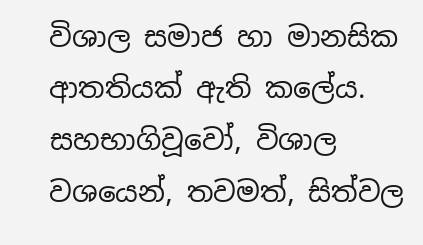විශාල සමාජ හා මානසික ආතතියක් ඇති කලේය. සහභාගිවූවෝ, විශාල වශයෙන්, තවමත්, සිත්වල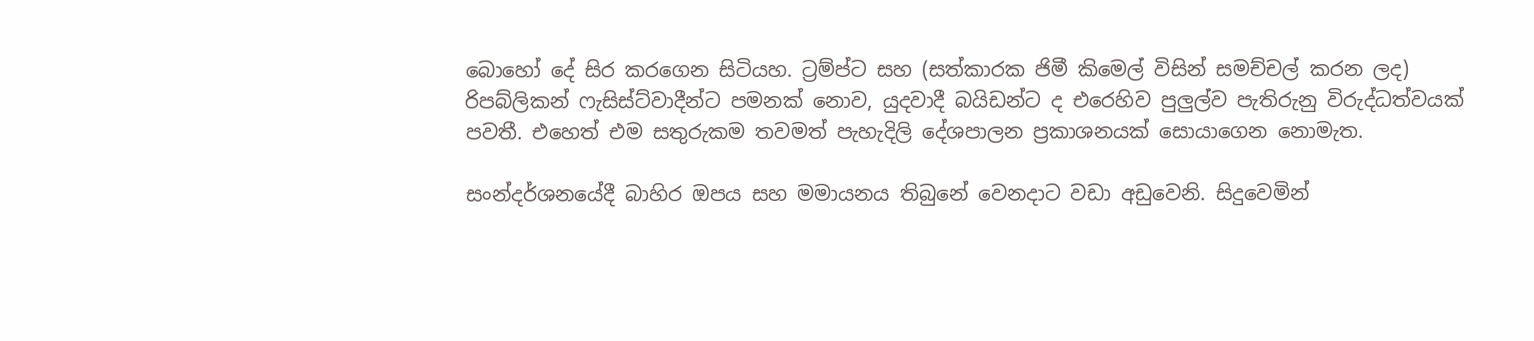බොහෝ දේ සිර කරගෙන සිටියහ. ට්‍රම්ප්ට සහ (සත්කාරක ජිමී කිමෙල් විසින් සමච්චල් කරන ලද) රිපබ්ලිකන් ෆැසිස්ට්වාදීන්ට පමනක් නොව, යුදවාදී බයිඩන්ට ද එරෙහිව පුලුල්ව පැතිරුනු විරුද්ධත්වයක් පවතී. එහෙත් එම සතුරුකම තවමත් පැහැදිලි දේශපාලන ප්‍රකාශනයක් සොයාගෙන නොමැත.

සංන්දර්ශනයේදී බාහිර ඔපය සහ මමායනය තිබුනේ වෙනදාට වඩා අඩුවෙනි. සිදුවෙමින්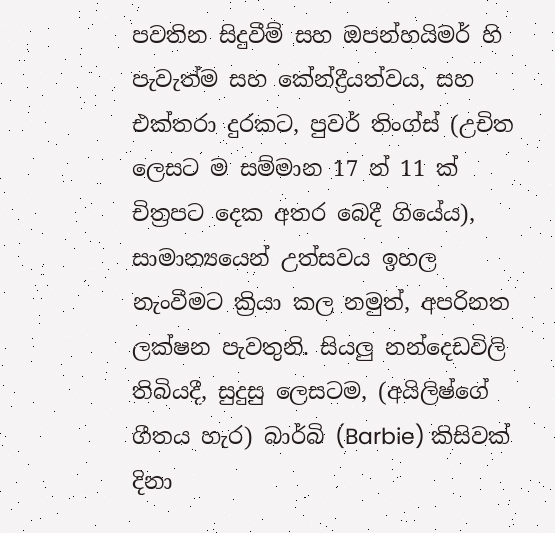පවතින සිදුවීම් සහ ඔපන්හයිමර් හි පැවැත්ම සහ කේන්ද්‍රීයත්වය, සහ එක්තරා දුරකට, පුවර් තිංග්ස් (උචිත ලෙසට ම සම්මාන 17 න් 11 ක් චිත්‍රපට දෙක අතර බෙදී ගියේය), සාමාන්‍යයෙන් උත්සවය ඉහල නැංවීමට ක්‍රියා කල නමුත්, අපරිනත ලක්ෂන පැවතුනි. සියලු නන්දෙඩවිලි තිබියදී, සුදුසු ලෙසටම, (අයිලිෂ්ගේ ගීතය හැර) බාර්බි (Barbie) කිසිවක් දිනා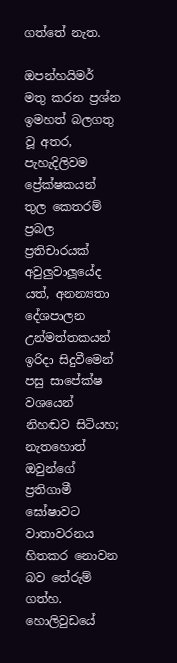ගත්තේ නැත.

ඔපන්හයිමර් මතු කරන ප්‍රශ්න ඉමහත් බලගතු වූ අතර, පැහැදිලිවම ප්‍රේක්ෂකයන් තුල කෙතරම් ප්‍රබල ප්‍රතිචාරයක් අවුලුවාලූයේද යත්, අනන්‍යතා දේශපාලන උන්මත්තකයන් ඉරිදා සිදුවීමෙන් පසු සාපේක්ෂ වශයෙන් නිහඬව සිටියහ; නැතහොත් ඔවුන්ගේ ප්‍රතිගාමී ඝෝෂාවට වාතාවරනය හිතකර නොවන බව තේරුම් ගත්හ. හොලිවුඩයේ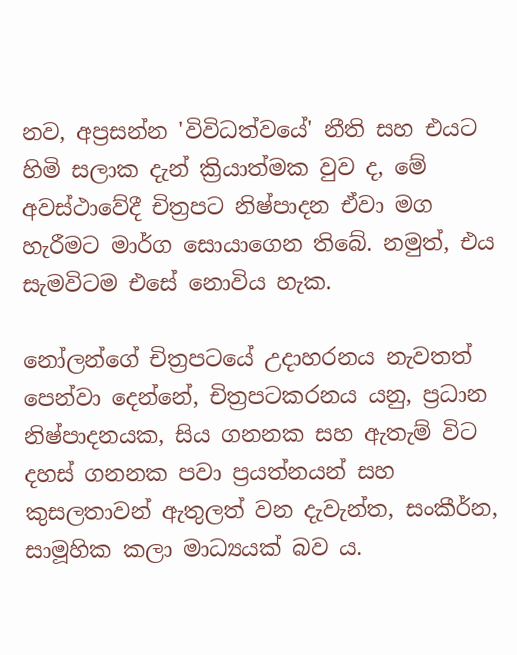නව, අප්‍රසන්න 'විවිධත්වයේ' නීති සහ එයට හිමි සලාක දැන් ක්‍රියාත්මක වුව ද, මේ අවස්ථාවේදී චිත්‍රපට නිෂ්පාදන ඒවා මග හැරීමට මාර්ග සොයාගෙන තිබේ. නමුත්, එය සැමවිටම එසේ නොවිය හැක.

නෝලන්ගේ චිත්‍රපටයේ උදාහරනය නැවතත් පෙන්වා දෙන්නේ, චිත්‍රපටකරනය යනු, ප්‍රධාන නිෂ්පාදනයක, සිය ගනනක සහ ඇතැම් විට දහස් ගනනක පවා ප්‍රයත්නයන් සහ කුසලතාවන් ඇතුලත් වන දැවැන්ත, සංකීර්න, සාමූහික කලා මාධ්‍යයක් බව ය.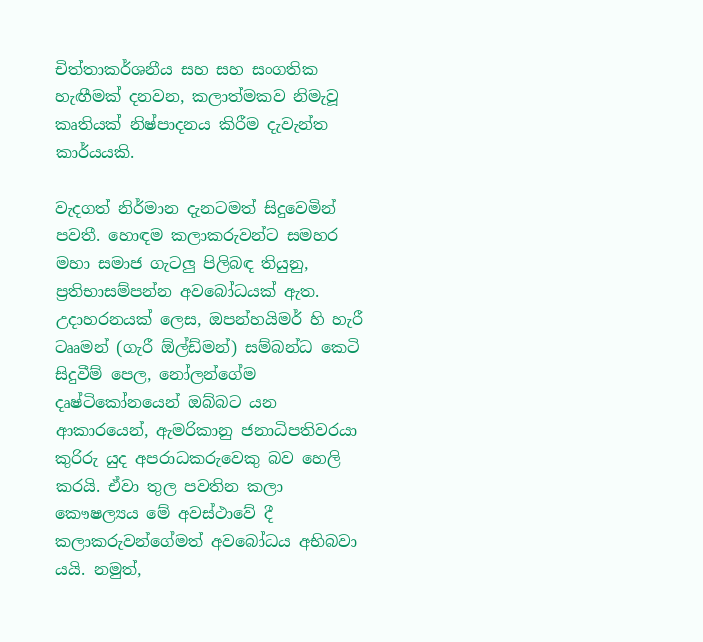චිත්තාකර්ශනීය සහ සහ සංගතික හැඟීමක් දනවන, කලාත්මකව නිමැවූ කෘතියක් නිෂ්පාදනය කිරීම දැවැන්ත කාර්යයකි.

වැදගත් නිර්මාන දැනටමත් සිදුවෙමින් පවතී. හොඳම කලාකරුවන්ට සමහර මහා සමාජ ගැටලු පිලිබඳ තියුනු, ප්‍රතිභාසම්පන්න අවබෝධයක් ඇත. උදාහරනයක් ලෙස, ඔපන්හයිමර් හි හැරී ටෲමන් (ගැරී ඕල්ඩ්මන්) සම්බන්ධ කෙටි සිදුවීම් පෙල, නෝලන්ගේම දෘෂ්ටිකෝනයෙන් ඔබ්බට යන ආකාරයෙන්, ඇමරිකානු ජනාධිපතිවරයා කුරිරු යුද අපරාධකරුවෙකු බව හෙලි කරයි. ඒවා තුල පවතින කලා කෞෂල්‍යය මේ අවස්ථාවේ දී කලාකරුවන්ගේමත් අවබෝධය අභිබවා යයි. නමුත්,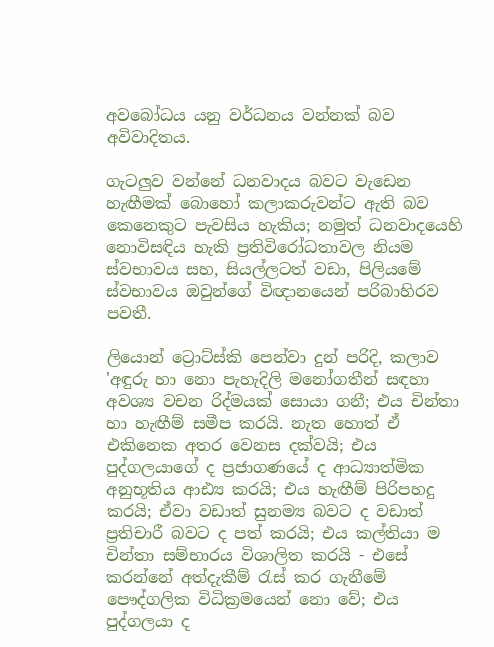අවබෝධය යනු ‌වර්ධනය වන්නක් බව අවිවාදිතය.

ගැටලුව වන්නේ ධනවාදය බවට වැඩෙන හැඟීමක් බොහෝ කලාකරුවන්ට ඇති බව කෙනෙකුට පැවසිය හැකිය; නමුත් ධනවාදයෙහි නොවිසඳිය හැකි ප්‍රතිවිරෝධතාවල නියම ස්වභාවය සහ, සියල්ලටත් වඩා, පිලියමේ ස්වභාවය ඔවුන්ගේ විඥානයෙන් පරිබාහිරව පවතී.

ලියොන් ට්‍රොට්ස්කි පෙන්වා දුන් පරිදි, කලාව 'අඳුරු හා නො පැහැදිලි මනෝගතීන් සඳහා අවශ්‍ය වචන රිද්මයක් සොයා ගනී; එය චින්තා හා හැඟීම් සමීප කරයි. නැත හොත් ඒ එකිනෙක අතර වෙනස දක්වයි; එය පුද්ගලයාගේ ද ප්‍රජාගණයේ ද ආධ්‍යාත්මික අනුභූතිය ආඪ්‍ය කරයි; එය හැඟීම් පිරිපහදු කරයි; ඒවා වඩාත් සුනම්‍ය බවට ද වඩාත් ප්‍රතිචාරී බවට ද පත් කරයි; එය කල්තියා ම චින්තා සම්භාරය විශාලිත කරයි - එසේ කරන්නේ අත්දැකීම් රැස් කර ගැනීමේ පෞද්ගලික විධික්‍රමයෙන් නො වේ; එය පුද්ගලයා ද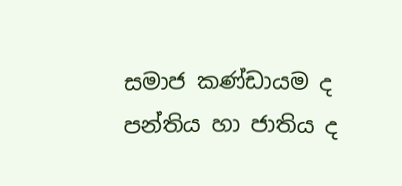සමාජ කණ්ඩායම ද පන්තිය හා ජාතිය ද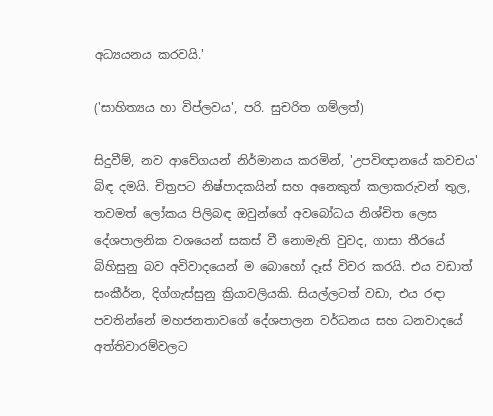අධ්‍යයනය කරවයි.'

('සාහිත්‍යය හා විප්ලවය', පරි. සුචරිත ගම්ලත්)

සිදුවීම්, නව ආවේගයන් නිර්මානය කරමින්, 'උපවිඥානයේ කවචය' බිඳ දමයි. චිත්‍රපට නිෂ්පාදකයින් සහ අනෙකුත් කලාකරුවන් තුල, තවමත් ලෝකය පිලිබඳ ඔවුන්ගේ අවබෝධය නිශ්චිත ලෙස දේශපාලනික වශයෙන් සකස් වී නොමැති වුවද, ගාසා තීරයේ බිහිසුනු බව අවිවාදයෙන් ම බොහෝ දෑස් විවර කරයි. එය වඩාත් සංකීර්න, දිග්ගැස්සුනු ක්‍රියාවලියකි. සියල්ලටත් වඩා, එය රඳා පවතින්නේ මහජනතාවගේ දේශපාලන වර්ධනය සහ ධනවාදයේ අත්තිවාරම්වලට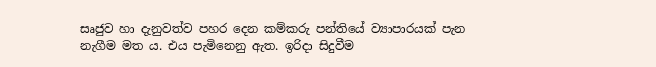සෘජුව හා දැනුවත්ව පහර දෙන කම්කරු පන්තියේ ව්‍යාපාරයක් පැන නැගීම මත ය. එය පැමිනෙනු ඇත. ඉරිදා සිදුවීම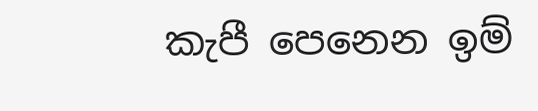කැපී පෙනෙන ඉම්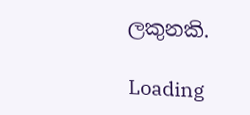ලකුනකි.

Loading